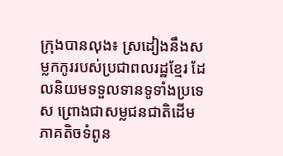ក្រុងបានលុង៖ ស្រដៀងនឹងសម្លកកូររបស់ប្រជាពលរដ្ឋខ្មែរ ដែលនិយមទទួលទានទូទាំងប្រទេស ព្រោងជាសម្លជនជាតិដើមភាគតិចទំពូន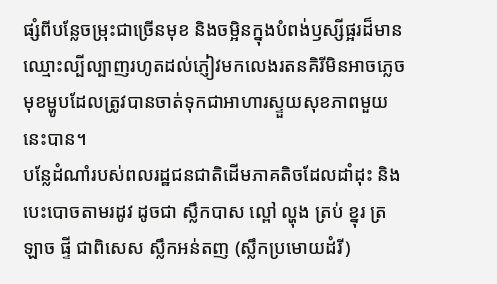ផ្សំពីបន្លែចម្រុះជាច្រើនមុខ និងចម្អិនក្នុងបំពង់ឫស្សីផ្អរដ៏មានឈ្មោះល្បីល្បាញរហូតដល់ភ្ញៀវមកលេងរតនគិរីមិនអាចភ្លេចមុខម្ហូបដែលត្រូវបានចាត់ទុកជាអាហារស្ទួយសុខភាពមួយនេះបាន។
បន្លែដំណាំរបស់ពលរដ្ឋជនជាតិដើមភាគតិចដែលដាំដុះ និងបេះបោចតាមរដូវ ដូចជា ស្លឹកបាស ល្ពៅ ល្ហុង ត្រប់ ខ្នុរ ត្រឡាច ផ្ទី ជាពិសេស ស្លឹកអន់តញ (ស្លឹកប្រមោយដំរី)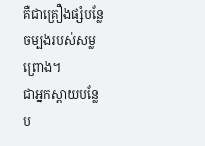គឺជាគ្រឿងផ្សំបន្លែចម្បងរបស់សម្លព្រោង។
ជាអ្នកស្ពាយបន្លែប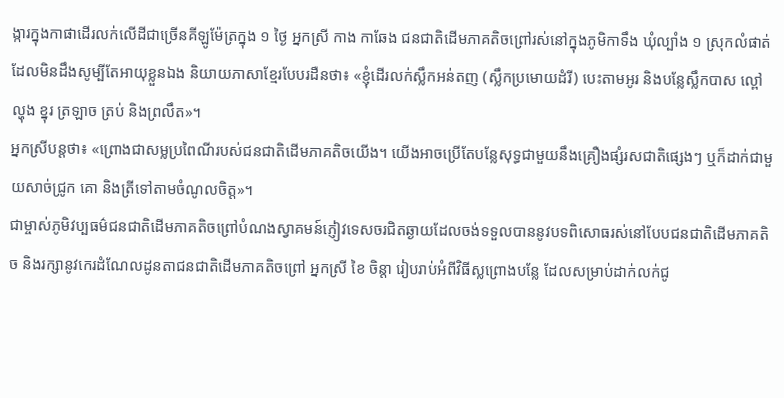ង្ការក្នុងកាផាដើរលក់លើដីជាច្រើនគីឡូម៉ែត្រក្នុង ១ ថ្ងៃ អ្នកស្រី កាង កាឆែង ជនជាតិដើមភាគតិចព្រៅរស់នៅក្នុងភូមិកាទឹង ឃុំល្បាំង ១ ស្រុកលំផាត់ ដែលមិនដឹងសូម្បីតែអាយុខ្លួនឯង និយាយភាសាខ្មែរបែបរដឺនថា៖ «ខ្ញុំដើរលក់ស្លឹកអន់តញ (ស្លឹកប្រមោយដំរី) បេះតាមអូរ និងបន្លែស្លឹកបាស ល្ពៅ ល្ហុង ខ្នុរ ត្រឡាច ត្រប់ និងព្រលឹត»។
អ្នកស្រីបន្ដថា៖ «ព្រោងជាសម្លប្រពៃណីរបស់ជនជាតិដើមភាគតិចយើង។ យើងអាចប្រើតែបន្លែសុទ្ធជាមួយនឹងគ្រឿងផ្សំរសជាតិផ្សេងៗ ឬក៏ដាក់ជាមួយសាច់ជ្រូក គោ និងត្រីទៅតាមចំណូលចិត្ដ»។
ជាម្ចាស់ភូមិវប្បធម៌ជនជាតិដើមភាគតិចព្រៅបំណងស្វាគមន៍ភ្ញៀវទេសចរជិតឆ្ងាយដែលចង់ទទួលបាននូវបទពិសោធរស់នៅបែបជនជាតិដើមភាគតិច និងរក្សានូវកេរដំណែលដូនតាជនជាតិដើមភាគតិចព្រៅ អ្នកស្រី ខៃ ចិន្ដា រៀបរាប់អំពីវិធីស្លព្រោងបន្លែ ដែលសម្រាប់ដាក់លក់ជូ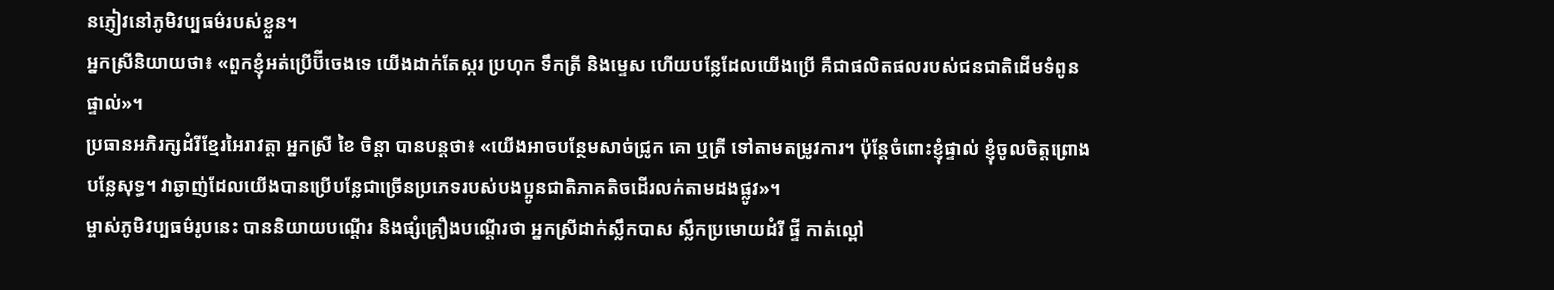នភ្ញៀវនៅភូមិវប្បធម៌របស់ខ្លួន។
អ្នកស្រីនិយាយថា៖ «ពួកខ្ញុំអត់ប្រើប៊ីចេងទេ យើងដាក់តែស្ករ ប្រហុក ទឹកត្រី និងម្ទេស ហើយបន្លែដែលយើងប្រើ គឺជាផលិតផលរបស់ជនជាតិដើមទំពូនផ្ទាល់»។
ប្រធានអភិរក្សដំរីខ្មែរអៃរាវត្តា អ្នកស្រី ខៃ ចិន្ដា បានបន្ដថា៖ «យើងអាចបន្ថែមសាច់ជ្រូក គោ ឬត្រី ទៅតាមតម្រូវការ។ ប៉ុន្ដែចំពោះខ្ញុំផ្ទាល់ ខ្ញុំចូលចិត្ដព្រោងបន្លែសុទ្ធ។ វាឆ្ងាញ់ដែលយើងបានប្រើបន្លែជាច្រើនប្រភេទរបស់បងប្អូនជាតិភាគតិចដើរលក់តាមដងផ្លូវ»។
ម្ចាស់ភូមិវប្បធម៌រូបនេះ បាននិយាយបណ្ដើរ និងផ្សំគ្រឿងបណ្ដើរថា អ្នកស្រីដាក់ស្លឹកបាស ស្លឹកប្រមោយដំរី ផ្ទី កាត់ល្ពៅ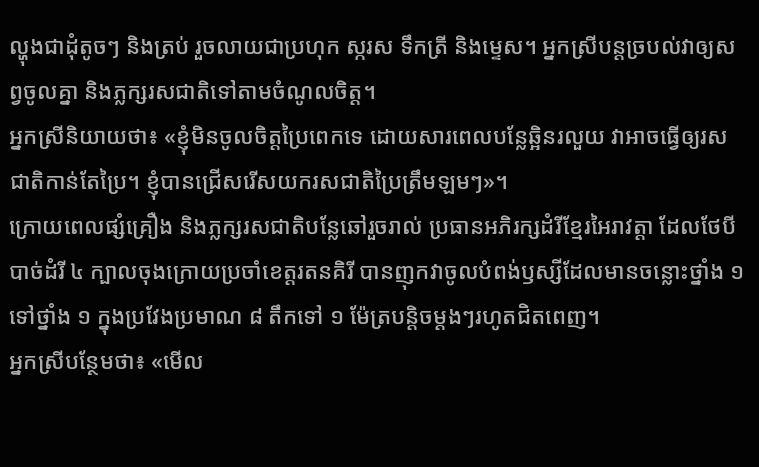ល្ហុងជាដុំតូចៗ និងត្រប់ រួចលាយជាប្រហុក ស្ករស ទឹកត្រី និងម្ទេស។ អ្នកស្រីបន្ដច្របល់វាឲ្យសព្វចូលគ្នា និងភ្លក្សរសជាតិទៅតាមចំណូលចិត្ដ។
អ្នកស្រីនិយាយថា៖ «ខ្ញុំមិនចូលចិត្ដប្រៃពេកទេ ដោយសារពេលបន្លែឆ្អិនរលួយ វាអាចធ្វើឲ្យរសជាតិកាន់តែប្រៃ។ ខ្ញុំបានជ្រើសរើសយករសជាតិប្រៃត្រឹមឡមៗ»។
ក្រោយពេលផ្សំគ្រឿង និងភ្លក្សរសជាតិបន្លែឆៅរួចរាល់ ប្រធានអភិរក្សដំរីខ្មែរអៃរាវត្ដា ដែលថែបីបាច់ដំរី ៤ ក្បាលចុងក្រោយប្រចាំខេត្ដរតនគិរី បានញុកវាចូលបំពង់ឫស្សីដែលមានចន្លោះថ្នាំង ១ ទៅថ្នាំង ១ ក្នុងប្រវែងប្រមាណ ៨ តឹកទៅ ១ ម៉ែត្របន្ដិចម្ដងៗរហូតជិតពេញ។
អ្នកស្រីបន្ថែមថា៖ «មើល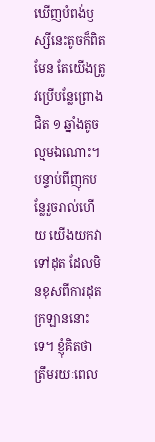ឃើញបំពង់ឫស្សីនេះតូចក៏ពិតមែន តែយើងត្រូវប្រើបន្លែព្រោងជិត ១ ឆ្នាំងតូចល្មមឯណោះ។ បន្ទាប់ពីញុកបន្លែរួចរាល់ហើយ យើងយកវាទៅដុត ដែលមិនខុសពីការដុតក្រឡាននោះទេ។ ខ្ញុំគិតថា ត្រឹមរយៈពេល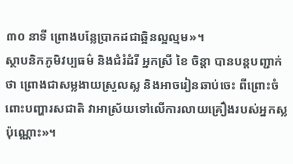៣០ នាទី ព្រោងបន្លែប្រាកដជាឆ្អិនល្អល្មម»។
ស្ថាបនិកភូមិវប្បធម៌ និងជំរំដំរី អ្នកស្រី ខៃ ចិន្ដា បានបន្ដបញ្ជាក់ថា ព្រោងជាសម្លងាយស្រួលស្ល និងអាចរៀនឆាប់ចេះ ពីព្រោះចំពោះបញ្ហារសជាតិ វាអាស្រ័យទៅលើការលាយគ្រឿងរបស់អ្នកស្លប៉ុណ្ណោះ»។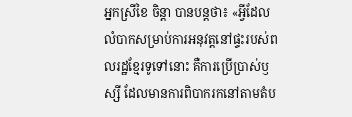អ្នកស្រីខៃ ចិន្ដា បានបន្ដថា៖ «អ្វីដែលលំបាកសម្រាប់ការអនុវត្ដនៅផ្ទះរបស់ពលរដ្ឋខ្មែរទូទៅនោះ គឺការប្រើប្រាស់ឫស្សី ដែលមានការពិបាករកនៅតាមតំប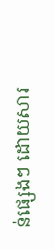ន់ផ្សេងៗ ដោយសារ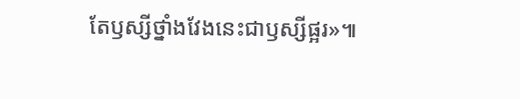តែឫស្សីថ្នាំងវែងនេះជាឫស្សីផ្អរ»៕